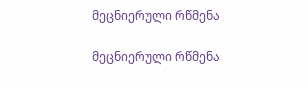მეცნიერული რწმენა

მეცნიერული რწმენა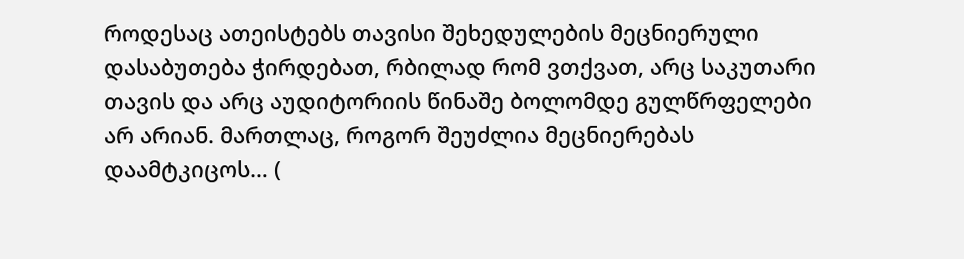როდესაც ათეისტებს თავისი შეხედულების მეცნიერული დასაბუთება ჭირდებათ, რბილად რომ ვთქვათ, არც საკუთარი თავის და არც აუდიტორიის წინაშე ბოლომდე გულწრფელები არ არიან. მართლაც, როგორ შეუძლია მეცნიერებას დაამტკიცოს… (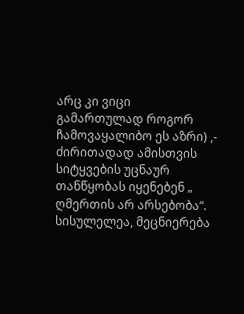არც კი ვიცი გამართულად როგორ ჩამოვაყალიბო ეს აზრი) ,- ძირითადად ამისთვის სიტყვების უცნაურ თანწყობას იყენებენ „ ღმერთის არ არსებობა“. სისულელეა, მეცნიერება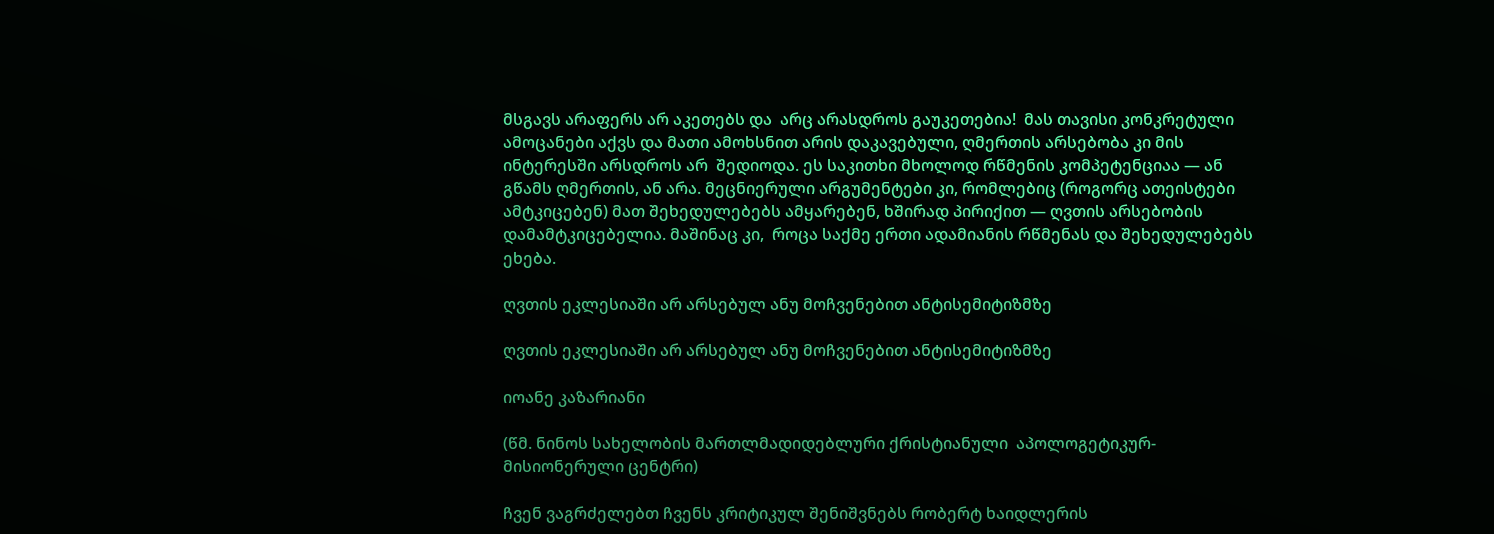მსგავს არაფერს არ აკეთებს და  არც არასდროს გაუკეთებია!  მას თავისი კონკრეტული ამოცანები აქვს და მათი ამოხსნით არის დაკავებული, ღმერთის არსებობა კი მის ინტერესში არსდროს არ  შედიოდა. ეს საკითხი მხოლოდ რწმენის კომპეტენციაა — ან გწამს ღმერთის, ან არა. მეცნიერული არგუმენტები კი, რომლებიც (როგორც ათეისტები ამტკიცებენ) მათ შეხედულებებს ამყარებენ, ხშირად პირიქით — ღვთის არსებობის დამამტკიცებელია. მაშინაც კი,  როცა საქმე ერთი ადამიანის რწმენას და შეხედულებებს ეხება.

ღვთის ეკლესიაში არ არსებულ ანუ მოჩვენებით ანტისემიტიზმზე

ღვთის ეკლესიაში არ არსებულ ანუ მოჩვენებით ანტისემიტიზმზე

იოანე კაზარიანი

(წმ. ნინოს სახელობის მართლმადიდებლური ქრისტიანული  აპოლოგეტიკურ-მისიონერული ცენტრი)

ჩვენ ვაგრძელებთ ჩვენს კრიტიკულ შენიშვნებს რობერტ ხაიდლერის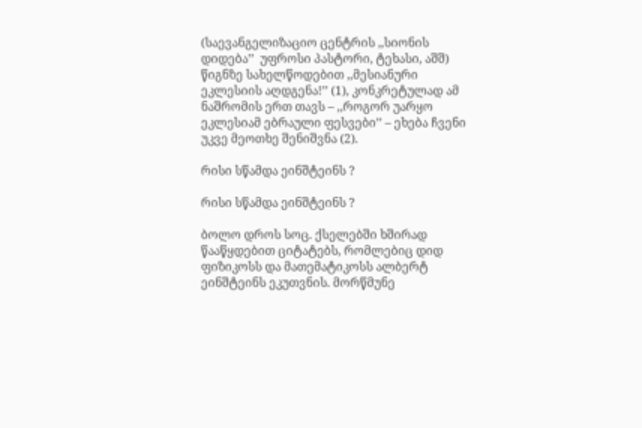(საევანგელიზაციო ცენტრის ,,სიონის დიდება’’  უფროსი პასტორი, ტეხასი, აშშ) წიგნზე სახელწოდებით ,,მესიანური ეკლესიის აღდგენა!’’ (1), კონკრეტულად ამ ნაშრომის ერთ თავს – ,,როგორ უარყო ეკლესიამ ებრაული ფესვები’’ – ეხება ჩვენი უკვე მეოთხე შენიშვნა (2).

რისი სწამდა ეინშტეინს ?

რისი სწამდა ეინშტეინს ?

ბოლო დროს სოც. ქსელებში ხშირად წააწყდებით ციტატებს, რომლებიც დიდ ფიზიკოსს და მათემატიკოსს ალბერტ ეინშტეინს ეკუთვნის. მორწმუნე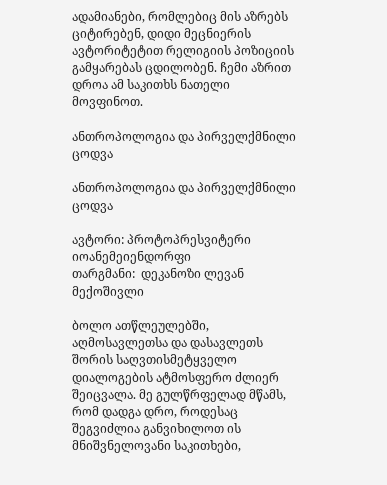ადამიანები, რომლებიც მის აზრებს ციტირებენ, დიდი მეცნიერის ავტორიტეტით რელიგიის პოზიციის გამყარებას ცდილობენ. ჩემი აზრით დროა ამ საკითხს ნათელი მოვფინოთ.

ანთროპოლოგია და პირველქმნილი ცოდვა

ანთროპოლოგია და პირველქმნილი ცოდვა

ავტორი: პროტოპრესვიტერი იოანემეიენდორფი
თარგმანი:  დეკანოზი ლევან მექოშივლი

ბოლო ათწლეულებში, აღმოსავლეთსა და დასავლეთს შორის საღვთისმეტყველო დიალოგების ატმოსფერო ძლიერ შეიცვალა. მე გულწრფელად მწამს, რომ დადგა დრო, როდესაც შეგვიძლია განვიხილოთ ის მნიშვნელოვანი საკითხები,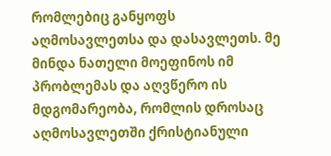რომლებიც განყოფს აღმოსავლეთსა და დასავლეთს. მე მინდა ნათელი მოეფინოს იმ პრობლემას და აღვწერო ის მდგომარეობა, რომლის დროსაც აღმოსავლეთში ქრისტიანული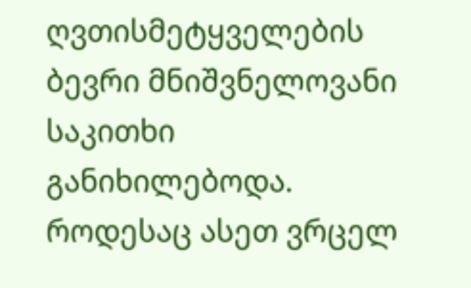ღვთისმეტყველების ბევრი მნიშვნელოვანი საკითხი განიხილებოდა. როდესაც ასეთ ვრცელ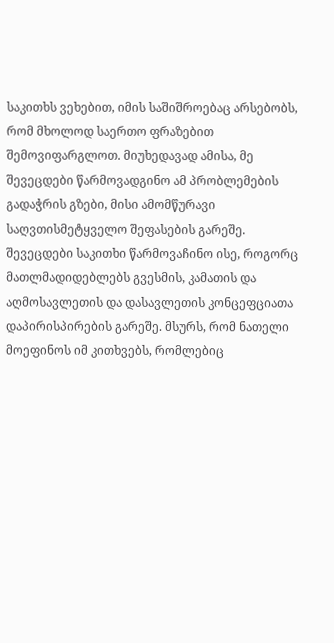საკითხს ვეხებით, იმის საშიშროებაც არსებობს, რომ მხოლოდ საერთო ფრაზებით შემოვიფარგლოთ. მიუხედავად ამისა, მე შევეცდები წარმოვადგინო ამ პრობლემების გადაჭრის გზები, მისი ამომწურავი საღვთისმეტყველო შეფასების გარეშე. შევეცდები საკითხი წარმოვაჩინო ისე, როგორც მათლმადიდებლებს გვესმის, კამათის და აღმოსავლეთის და დასავლეთის კონცეფციათა დაპირისპირების გარეშე. მსურს, რომ ნათელი მოეფინოს იმ კითხვებს, რომლებიც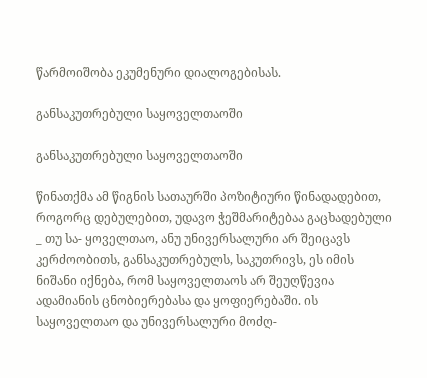წარმოიშობა ეკუმენური დიალოგებისას.

განსაკუთრებული საყოველთაოში

განსაკუთრებული საყოველთაოში

წინათქმა ამ წიგნის სათაურში პოზიტიური წინადადებით, როგორც დებულებით, უდავო ჭეშმარიტებაა გაცხადებული _ თუ სა- ყოველთაო, ანუ უნივერსალური არ შეიცავს კერძოობითს, განსაკუთრებულს, საკუთრივს, ეს იმის ნიშანი იქნება, რომ საყოველთაოს არ შეუღწევია ადამიანის ცნობიერებასა და ყოფიერებაში. ის საყოველთაო და უნივერსალური მოძღ-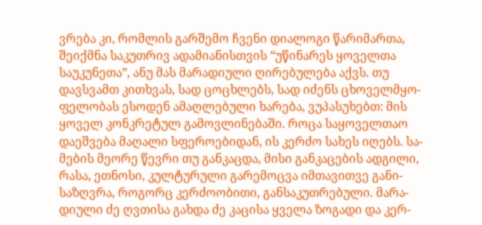ვრება კი, რომლის გარშემო ჩვენი დიალოგი წარიმართა, შეიქმნა საკუთრივ ადამიანისთვის “უწინარეს ყოველთა საუკუნეთა”, ანუ მას მარადიული ღირებულება აქვს. თუ დავსვამთ კითხვას, სად ცოცხლებს, სად იძენს ცხოველმყო- ფელობას ესოდენ ამაღლებული ხარება, ვუპასუხებთ: მის ყოველ კონკრეტულ გამოვლინებაში. როცა საყოველთაო დაეშვება მაღალი სფეროებიდან, ის კერძო სახეს იღებს. სა- მების მეორე წევრი თუ განკაცდა, მისი განკაცების ადგილი, რასა, ეთნოსი, კულტურული გარემოცვა იმთავითვე განი- საზღვრა, როგორც კერძოობითი, განსაკუთრებული. მარა- დიული ძე ღვთისა გახდა ძე კაცისა ყველა ზოგადი და კერ-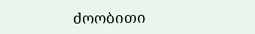ძოობითი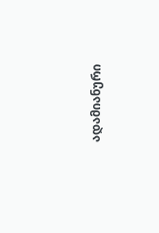ადამიანური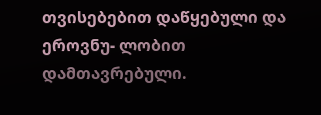თვისებებით დაწყებული და ეროვნუ- ლობით დამთავრებული.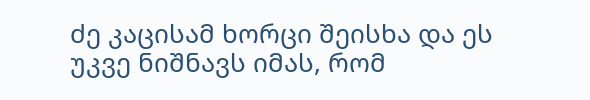ძე კაცისამ ხორცი შეისხა და ეს უკვე ნიშნავს იმას, რომ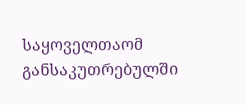საყოველთაომ განსაკუთრებულში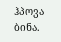ჰპოვა ბინა.